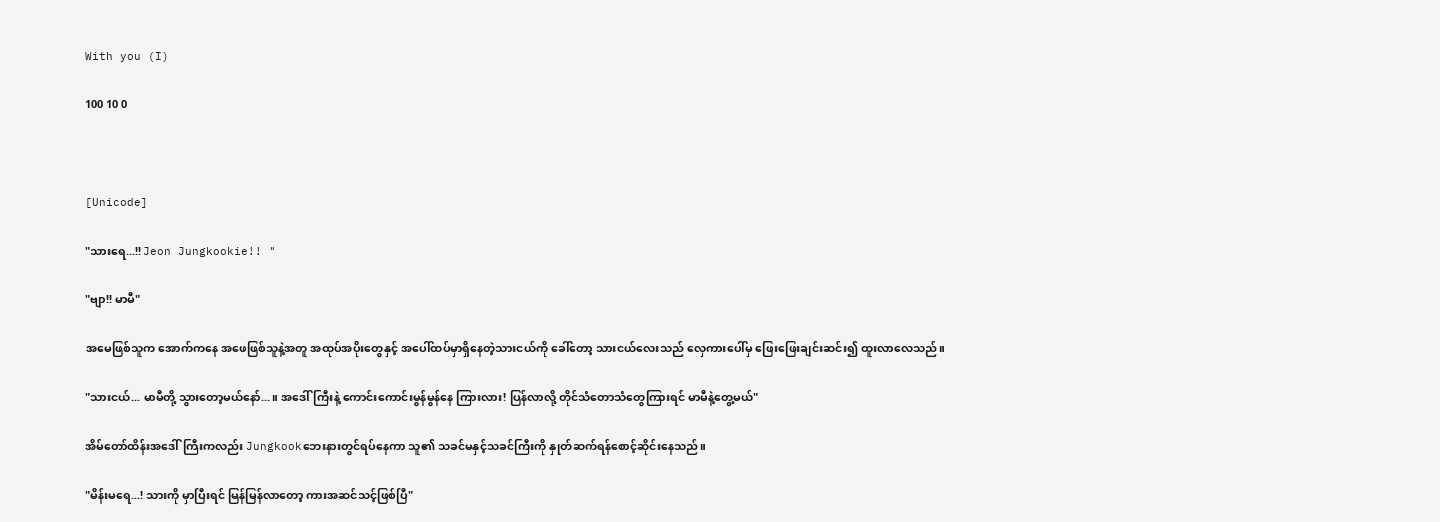With you (I)

100 10 0



[Unicode]

"သားရေ...!! Jeon Jungkookie!! "

"ဗျာ!! မာမီ"

အမေဖြစ်သူက အောက်ကနေ အဖေဖြစ်သူနဲ့အတူ အထုပ်အပိုးတွေနှင့် အပေါ်ထပ်မှာရှိနေတဲ့သားငယ်ကို ခေါ်တော့ သားငယ်လေးသည် လှေကားပေါ်မှ ဖြေးဖြေးချင်းဆင်း၍ ထူးလာလေသည်။

"သားငယ်... မာမီတို့ သွားတော့မယ်နော်...။ အဒေါ်ကြီးနဲ့ ကောင်းကောင်းမွန်မွန်နေ ကြားလား! ပြန်လာလို့ တိုင်သံတောသံတွေကြားရင် မာမီနဲ့တွေ့မယ်"

အိမ်တော်ထိန်းအဒေါ်ကြီးကလည်း Jungkookဘေးနားတွင်ရပ်နေကာ သူ၏ သခင်မနှင့်သခင်ကြီးကို နှုတ်ဆက်ရန်စောင့်ဆိုင်းနေသည်။

"မိန်းမရေ...! သားကို မှာပြီးရင် မြန်မြန်လာတော့ ကားအဆင်သင့်ဖြစ်ပြီ"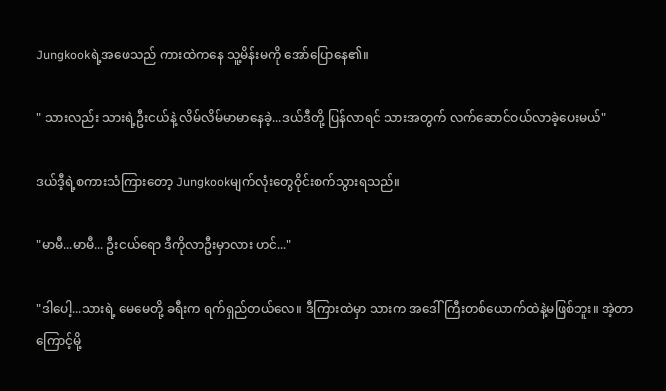Jungkookရဲ့အဖေသည် ကားထဲကနေ သူ့မိန်းမကို အော်ပြောနေ၏။

" သားလည်း သားရဲ့ဦးငယ်နဲ့ လိမ်လိမ်မာမာနေခဲ့...ဒယ်ဒီတို့ ပြန်လာရင် သားအတွက် လက်ဆောင်ဝယ်လာခဲ့ပေးမယ်"

ဒယ်ဒီ့ရဲ့စကားသံကြားတော့ Jungkookမျက်လုံးတွေဝိုင်းစက်သွားရသည်။

"မာမီ...မာမီ... ဦးငယ်ရော ဒီကိုလာဦးမှာလား ဟင်..."

"ဒါပေါ့...သားရဲ့ မေမေတို့ ခရီးက ရက်ရှည်တယ်လေ။ ဒီကြားထဲမှာ သားက အဒေါ်ကြီးတစ်ယောက်ထဲနဲ့မဖြစ်ဘူး။ အဲ့တာကြောင့်မို့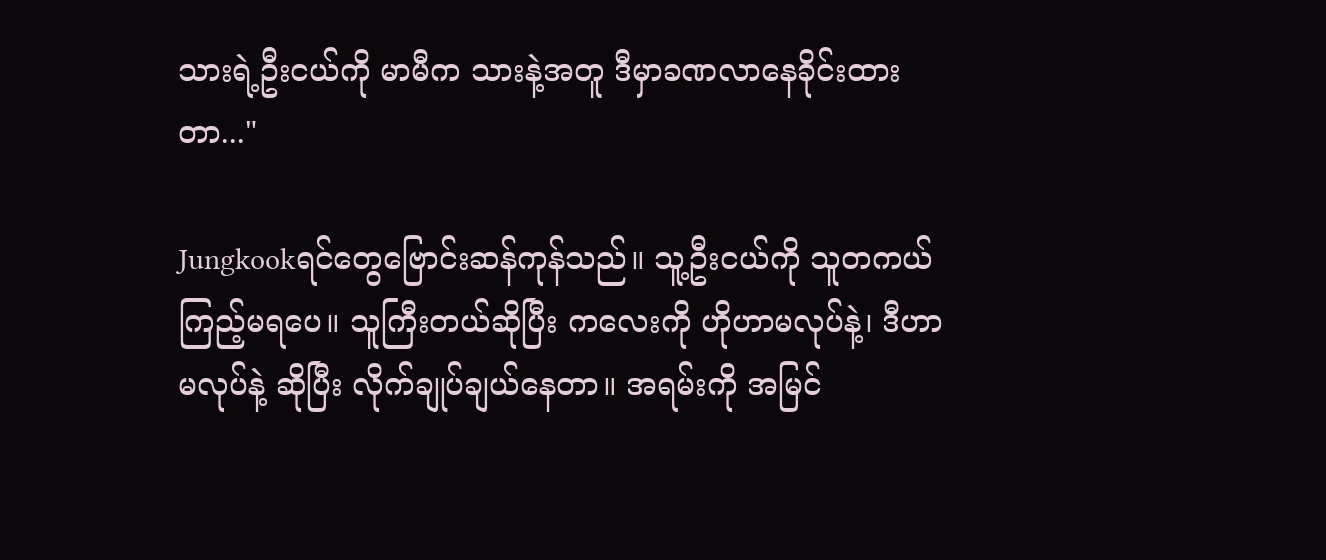သားရဲ့ဦးငယ်ကို မာမီက သားနဲ့အတူ ဒီမှာခဏလာနေခိုင်းထားတာ..."

Jungkookရင်တွေဗြောင်းဆန်ကုန်သည်။ သူ့ဦးငယ်ကို သူတကယ်ကြည့်မရပေ။ သူကြီးတယ်ဆိုပြီး ကလေးကို ဟိုဟာမလုပ်နဲ့၊ ဒီဟာမလုပ်နဲ့ ဆိုပြီး လိုက်ချုပ်ချယ်နေတာ။ အရမ်းကို အမြင်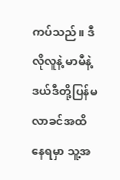ကပ်သည်။ ဒီလိုလူနဲ့ မာမီနဲ့ဒယ်ဒီတို့ပြန်မလာခင်အထိ နေရမှာ သူ့အ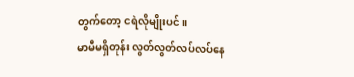တွက်တော့ ငရဲလိုမျိုးပင်။
မာမီမရှိတုန်း လွတ်လွတ်လပ်လပ်နေ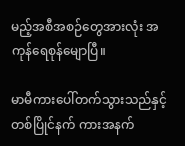မည့်အစီအစဉ်တွေအားလုံး အကုန်ရေစုန်မျောပြီ။

မာမီကားပေါ်တက်သွားသည်နှင့် တစ်ပြိုင်နက် ကားအနက်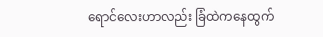ရောင်လေးဟာလည်း ခြံထဲကနေထွက်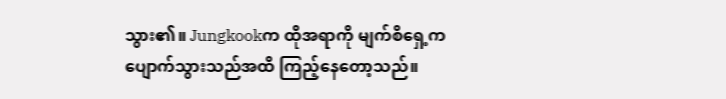သွား၏။ Jungkookက ထိုအရာကို မျက်စိရှေ့ကပျောက်သွားသည်အထိ ကြည့်နေတော့သည်။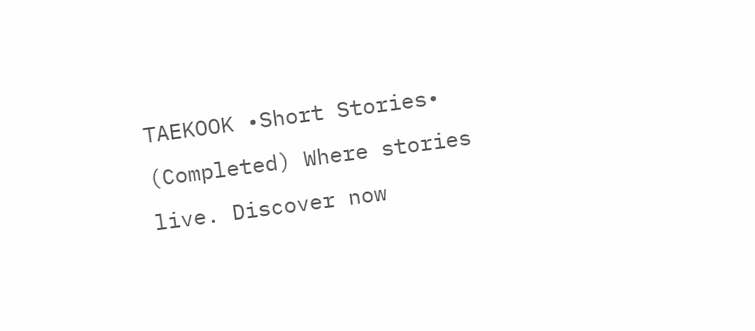TAEKOOK •Short Stories• (Completed) Where stories live. Discover now